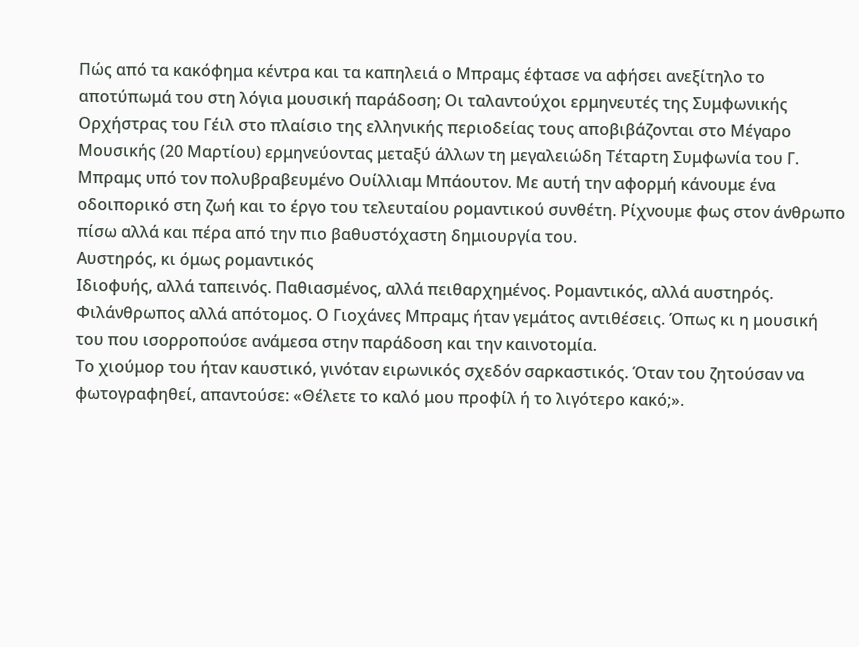Πώς από τα κακόφημα κέντρα και τα καπηλειά ο Μπραμς έφτασε να αφήσει ανεξίτηλο το αποτύπωμά του στη λόγια μουσική παράδοση; Οι ταλαντούχοι ερμηνευτές της Συμφωνικής Ορχήστρας του Γέιλ στο πλαίσιο της ελληνικής περιοδείας τους αποβιβάζονται στο Μέγαρο Μουσικής (20 Μαρτίου) ερμηνεύοντας μεταξύ άλλων τη μεγαλειώδη Τέταρτη Συμφωνία του Γ. Μπραμς υπό τον πολυβραβευμένο Ουίλλιαμ Μπάουτον. Με αυτή την αφορμή κάνουμε ένα οδοιπορικό στη ζωή και το έργο του τελευταίου ρομαντικού συνθέτη. Ρίχνουμε φως στον άνθρωπο πίσω αλλά και πέρα από την πιο βαθυστόχαστη δημιουργία του.
Αυστηρός, κι όμως ρομαντικός
Ιδιοφυής, αλλά ταπεινός. Παθιασμένος, αλλά πειθαρχημένος. Ρομαντικός, αλλά αυστηρός. Φιλάνθρωπος αλλά απότομος. Ο Γιοχάνες Μπραμς ήταν γεμάτος αντιθέσεις. Όπως κι η μουσική του που ισορροπούσε ανάμεσα στην παράδοση και την καινοτομία.
Το χιούμορ του ήταν καυστικό, γινόταν ειρωνικός σχεδόν σαρκαστικός. Όταν του ζητούσαν να φωτογραφηθεί, απαντούσε: «Θέλετε το καλό μου προφίλ ή το λιγότερο κακό;».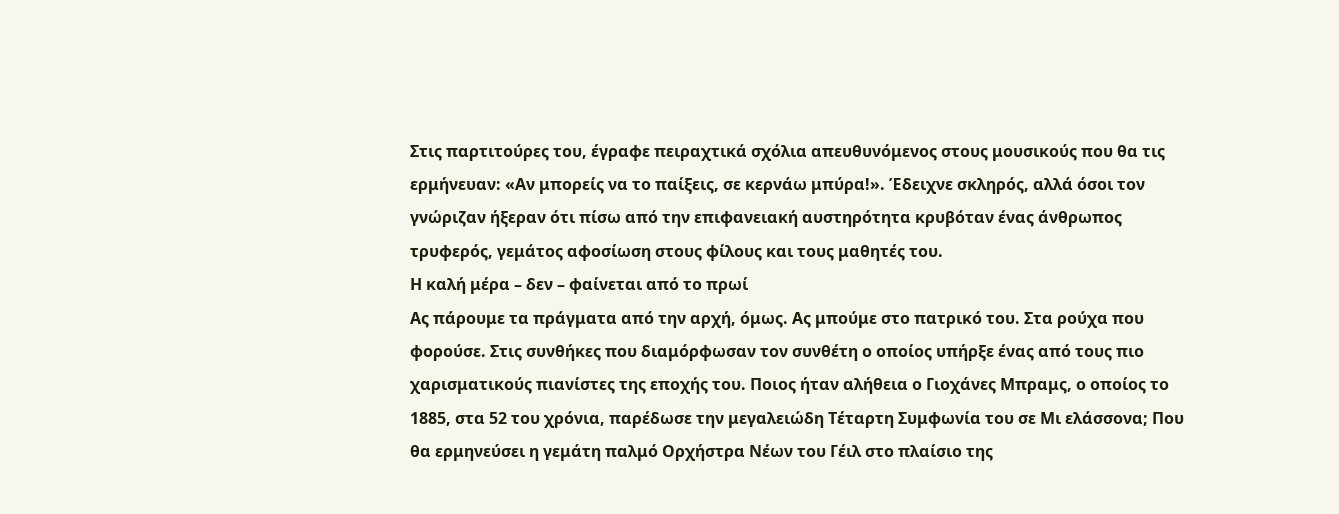Στις παρτιτούρες του, έγραφε πειραχτικά σχόλια απευθυνόμενος στους μουσικούς που θα τις ερμήνευαν: «Αν μπορείς να το παίξεις, σε κερνάω μπύρα!». Έδειχνε σκληρός, αλλά όσοι τον γνώριζαν ήξεραν ότι πίσω από την επιφανειακή αυστηρότητα κρυβόταν ένας άνθρωπος τρυφερός, γεμάτος αφοσίωση στους φίλους και τους μαθητές του.
Η καλή μέρα – δεν – φαίνεται από το πρωί
Ας πάρουμε τα πράγματα από την αρχή, όμως. Ας μπούμε στο πατρικό του. Στα ρούχα που φορούσε. Στις συνθήκες που διαμόρφωσαν τον συνθέτη ο οποίος υπήρξε ένας από τους πιο χαρισματικούς πιανίστες της εποχής του. Ποιος ήταν αλήθεια ο Γιοχάνες Μπραμς, ο οποίος το 1885, στα 52 του χρόνια, παρέδωσε την μεγαλειώδη Τέταρτη Συμφωνία του σε Μι ελάσσονα; Που θα ερμηνεύσει η γεμάτη παλμό Ορχήστρα Νέων του Γέιλ στο πλαίσιο της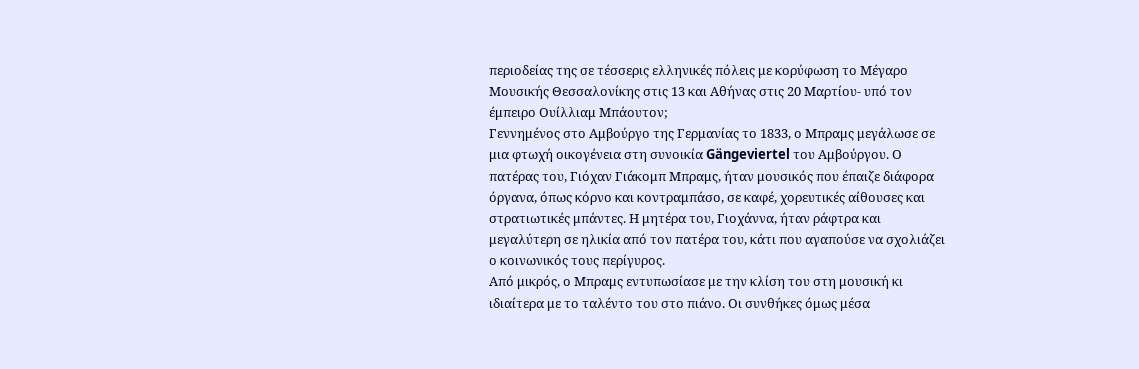περιοδείας της σε τέσσερις ελληνικές πόλεις με κορύφωση το Μέγαρο Μουσικής Θεσσαλονίκης στις 13 και Αθήνας στις 20 Μαρτίου- υπό τον έμπειρο Ουίλλιαμ Μπάουτον;
Γεννημένος στο Αμβούργο της Γερμανίας το 1833, ο Μπραμς μεγάλωσε σε μια φτωχή οικογένεια στη συνοικία Gängeviertel του Αμβούργου. Ο πατέρας του, Γιόχαν Γιάκομπ Μπραμς, ήταν μουσικός που έπαιζε διάφορα όργανα, όπως κόρνο και κοντραμπάσο, σε καφέ, χορευτικές αίθουσες και στρατιωτικές μπάντες. Η μητέρα του, Γιοχάννα, ήταν ράφτρα και μεγαλύτερη σε ηλικία από τον πατέρα του, κάτι που αγαπούσε να σχολιάζει ο κοινωνικός τους περίγυρος.
Από μικρός, ο Μπραμς εντυπωσίασε με την κλίση του στη μουσική κι ιδιαίτερα με το ταλέντο του στο πιάνο. Οι συνθήκες όμως μέσα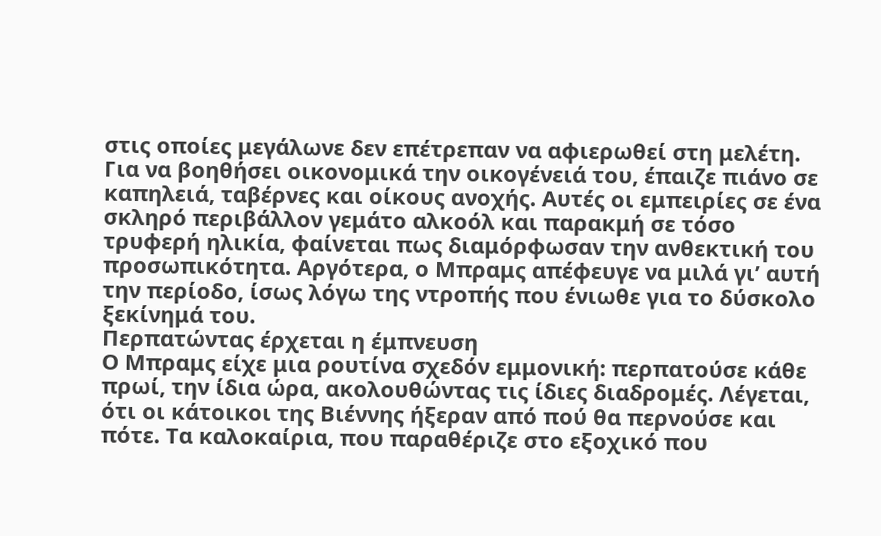στις οποίες μεγάλωνε δεν επέτρεπαν να αφιερωθεί στη μελέτη. Για να βοηθήσει οικονομικά την οικογένειά του, έπαιζε πιάνο σε καπηλειά, ταβέρνες και οίκους ανοχής. Αυτές οι εμπειρίες σε ένα σκληρό περιβάλλον γεμάτο αλκοόλ και παρακμή σε τόσο τρυφερή ηλικία, φαίνεται πως διαμόρφωσαν την ανθεκτική του προσωπικότητα. Αργότερα, ο Μπραμς απέφευγε να μιλά γι’ αυτή την περίοδο, ίσως λόγω της ντροπής που ένιωθε για το δύσκολο ξεκίνημά του.
Περπατώντας έρχεται η έμπνευση
Ο Μπραμς είχε μια ρουτίνα σχεδόν εμμονική: περπατούσε κάθε πρωί, την ίδια ώρα, ακολουθώντας τις ίδιες διαδρομές. Λέγεται, ότι οι κάτοικοι της Βιέννης ήξεραν από πού θα περνούσε και πότε. Τα καλοκαίρια, που παραθέριζε στο εξοχικό που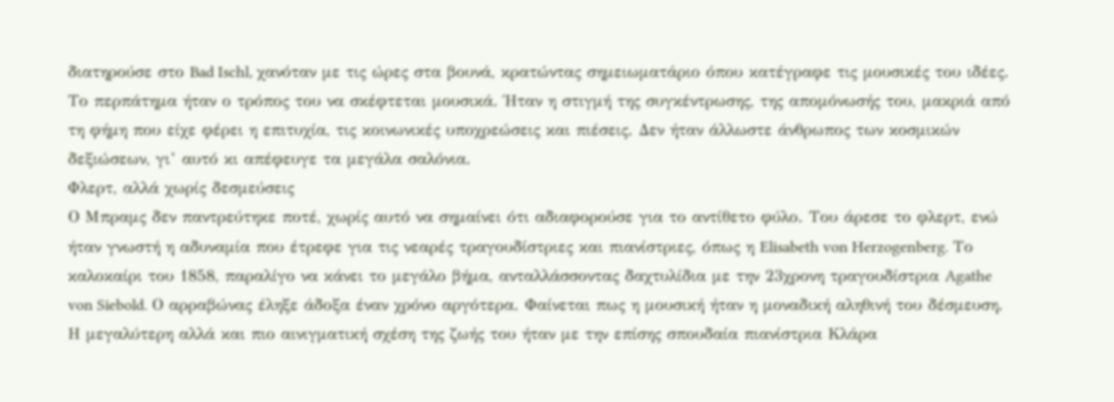διατηρούσε στο Bad Ischl, χανόταν με τις ώρες στα βουνά, κρατώντας σημειωματάριο όπου κατέγραφε τις μουσικές του ιδέες.
Το περπάτημα ήταν ο τρόπος του να σκέφτεται μουσικά. Ήταν η στιγμή της συγκέντρωσης, της απομόνωσής του, μακριά από τη φήμη που είχε φέρει η επιτυχία, τις κοινωνικές υποχρεώσεις και πιέσεις. Δεν ήταν άλλωστε άνθρωπος των κοσμικών δεξιώσεων, γι’ αυτό κι απέφευγε τα μεγάλα σαλόνια.
Φλερτ, αλλά χωρίς δεσμεύσεις
Ο Μπραμς δεν παντρεύτηκε ποτέ, χωρίς αυτό να σημαίνει ότι αδιαφορούσε για το αντίθετο φύλο. Του άρεσε το φλερτ, ενώ ήταν γνωστή η αδυναμία που έτρεφε για τις νεαρές τραγουδίστριες και πιανίστριες, όπως η Elisabeth von Herzogenberg. Το καλοκαίρι του 1858, παραλίγο να κάνει το μεγάλο βήμα, ανταλλάσσοντας δαχτυλίδια με την 23χρονη τραγουδίστρια Agathe von Siebold. Ο αρραβώνας έληξε άδοξα έναν χρόνο αργότερα. Φαίνεται πως η μουσική ήταν η μοναδική αληθινή του δέσμευση.
Η μεγαλύτερη αλλά και πιο αινιγματική σχέση της ζωής του ήταν με την επίσης σπουδαία πιανίστρια Κλάρα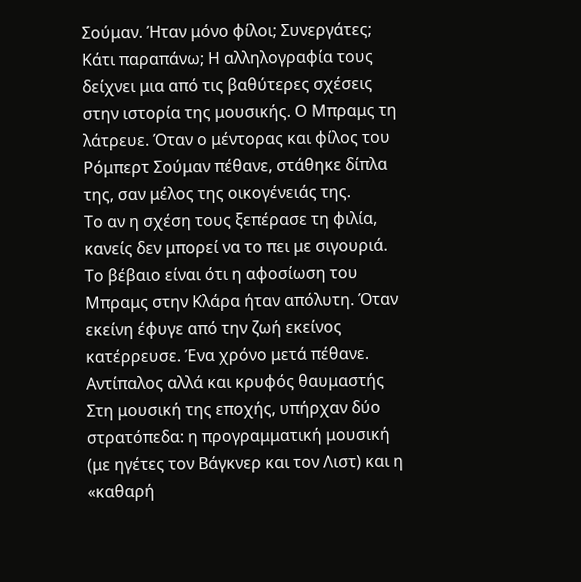Σούμαν. Ήταν μόνο φίλοι; Συνεργάτες; Κάτι παραπάνω; Η αλληλογραφία τους δείχνει μια από τις βαθύτερες σχέσεις στην ιστορία της μουσικής. Ο Μπραμς τη λάτρευε. Όταν ο μέντορας και φίλος του Ρόμπερτ Σούμαν πέθανε, στάθηκε δίπλα της, σαν μέλος της οικογένειάς της.
Το αν η σχέση τους ξεπέρασε τη φιλία, κανείς δεν μπορεί να το πει με σιγουριά. Το βέβαιο είναι ότι η αφοσίωση του Μπραμς στην Κλάρα ήταν απόλυτη. Όταν εκείνη έφυγε από την ζωή εκείνος κατέρρευσε. Ένα χρόνο μετά πέθανε.
Αντίπαλος αλλά και κρυφός θαυμαστής
Στη μουσική της εποχής, υπήρχαν δύο στρατόπεδα: η προγραμματική μουσική (με ηγέτες τον Βάγκνερ και τον Λιστ) και η «καθαρή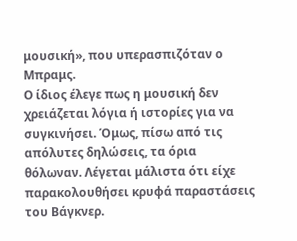μουσική», που υπερασπιζόταν ο Μπραμς.
Ο ίδιος έλεγε πως η μουσική δεν χρειάζεται λόγια ή ιστορίες για να συγκινήσει. Όμως, πίσω από τις απόλυτες δηλώσεις, τα όρια θόλωναν. Λέγεται μάλιστα ότι είχε παρακολουθήσει κρυφά παραστάσεις του Βάγκνερ.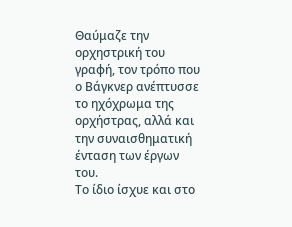Θαύμαζε την ορχηστρική του γραφή, τον τρόπο που ο Βάγκνερ ανέπτυσσε το ηχόχρωμα της ορχήστρας, αλλά και την συναισθηματική ένταση των έργων του.
Το ίδιο ίσχυε και στο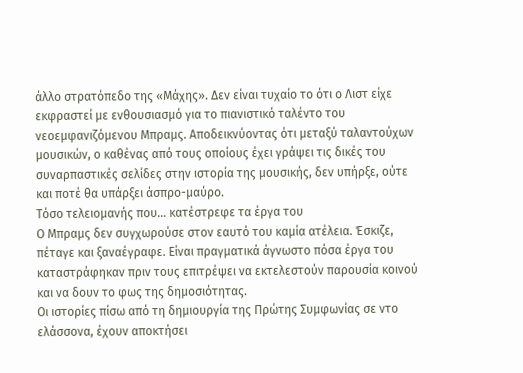άλλο στρατόπεδο της «Μάχης». Δεν είναι τυχαίο το ότι ο Λιστ είχε εκφραστεί με ενθουσιασμό για το πιανιστικό ταλέντο του νεοεμφανιζόμενου Μπραμς. Αποδεικνύοντας ότι μεταξύ ταλαντούχων μουσικών, ο καθένας από τους οποίους έχει γράψει τις δικές του συναρπαστικές σελίδες στην ιστορία της μουσικής, δεν υπήρξε, ούτε και ποτέ θα υπάρξει άσπρο-μαύρο.
Τόσο τελειομανής που… κατέστρεφε τα έργα του
Ο Μπραμς δεν συγχωρούσε στον εαυτό του καμία ατέλεια. Έσκιζε, πέταγε και ξαναέγραφε. Είναι πραγματικά άγνωστο πόσα έργα του καταστράφηκαν πριν τους επιτρέψει να εκτελεστούν παρουσία κοινού και να δουν το φως της δημοσιότητας.
Οι ιστορίες πίσω από τη δημιουργία της Πρώτης Συμφωνίας σε ντο ελάσσονα, έχουν αποκτήσει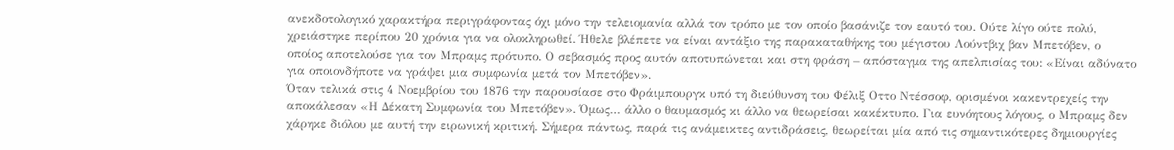ανεκδοτολογικό χαρακτήρα περιγράφοντας όχι μόνο την τελειομανία αλλά τον τρόπο με τον οποίο βασάνιζε τον εαυτό του. Ούτε λίγο ούτε πολύ, χρειάστηκε περίπου 20 χρόνια για να ολοκληρωθεί. Ήθελε βλέπετε να είναι αντάξιο της παρακαταθήκης του μέγιστου Λούντβιχ βαν Μπετόβεν, ο οποίος αποτελούσε για τον Μπραμς πρότυπο. Ο σεβασμός προς αυτόν αποτυπώνεται και στη φράση – απόσταγμα της απελπισίας του: «Είναι αδύνατο για οποιονδήποτε να γράψει μια συμφωνία μετά τον Μπετόβεν».
Όταν τελικά στις 4 Νοεμβρίου του 1876 την παρουσίασε στο Φράιμπουργκ υπό τη διεύθυνση του Φέλιξ Οττο Ντέσσοφ, ορισμένοι κακεντρεχείς την αποκάλεσαν «Η Δέκατη Συμφωνία του Μπετόβεν». Όμως… άλλο ο θαυμασμός κι άλλο να θεωρείσαι κακέκτυπο. Για ευνόητους λόγους, ο Μπραμς δεν χάρηκε διόλου με αυτή την ειρωνική κριτική. Σήμερα πάντως, παρά τις ανάμεικτες αντιδράσεις, θεωρείται μία από τις σημαντικότερες δημιουργίες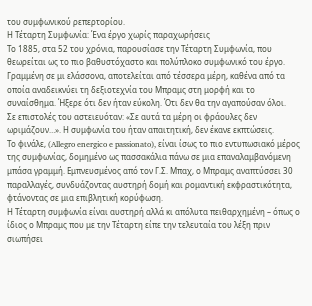του συμφωνικού ρεπερτορίου.
Η Τέταρτη Συμφωνία: Ένα έργο χωρίς παραχωρήσεις
Το 1885, στα 52 του χρόνια, παρουσίασε την Τέταρτη Συμφωνία, που θεωρείται ως το πιο βαθυστόχαστο και πολύπλοκο συμφωνικό του έργο. Γραμμένη σε μι ελάσσονα, αποτελείται από τέσσερα μέρη, καθένα από τα οποία αναδεικνύει τη δεξιοτεχνία του Μπραμς στη μορφή και το συναίσθημα. Ήξερε ότι δεν ήταν εύκολη. Ότι δεν θα την αγαπούσαν όλοι.
Σε επιστολές του αστειευόταν: «Σε αυτά τα μέρη οι φράουλες δεν ωριμάζουν…». Η συμφωνία του ήταν απαιτητική, δεν έκανε εκπτώσεις.
Το φινάλε, (Allegro energico e passionato), είναι ίσως το πιο εντυπωσιακό μέρος της συμφωνίας, δομημένο ως πασσακάλια πάνω σε μια επαναλαμβανόμενη μπάσα γραμμή. Εμπνευσμένος από τον Γ.Σ. Μπαχ, ο Μπραμς αναπτύσσει 30 παραλλαγές, συνδυάζοντας αυστηρή δομή και ρομαντική εκφραστικότητα, φτάνοντας σε μια επιβλητική κορύφωση.
Η Τέταρτη συμφωνία είναι αυστηρή αλλά κι απόλυτα πειθαρχημένη – όπως ο ίδιος ο Μπραμς που με την Τέταρτη είπε την τελευταία του λέξη πριν σιωπήσει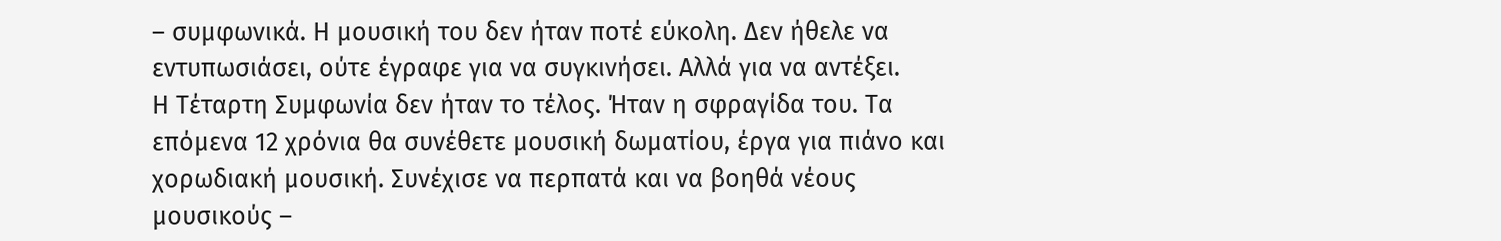– συμφωνικά. Η μουσική του δεν ήταν ποτέ εύκολη. Δεν ήθελε να εντυπωσιάσει, ούτε έγραφε για να συγκινήσει. Αλλά για να αντέξει.
Η Τέταρτη Συμφωνία δεν ήταν το τέλος. Ήταν η σφραγίδα του. Τα επόμενα 12 χρόνια θα συνέθετε μουσική δωματίου, έργα για πιάνο και χορωδιακή μουσική. Συνέχισε να περπατά και να βοηθά νέους μουσικούς –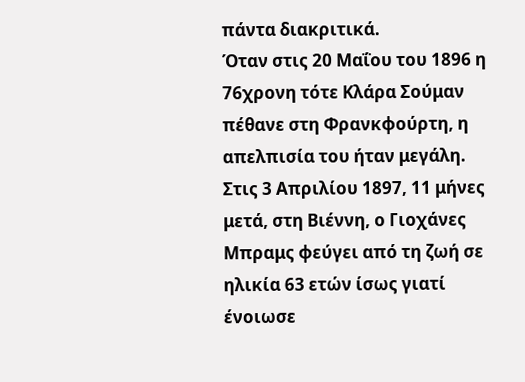πάντα διακριτικά.
Όταν στις 20 Μαΐου του 1896 η 76χρονη τότε Κλάρα Σούμαν πέθανε στη Φρανκφούρτη, η απελπισία του ήταν μεγάλη. Στις 3 Απριλίου 1897, 11 μήνες μετά, στη Βιέννη, ο Γιοχάνες Μπραμς φεύγει από τη ζωή σε ηλικία 63 ετών ίσως γιατί ένοιωσε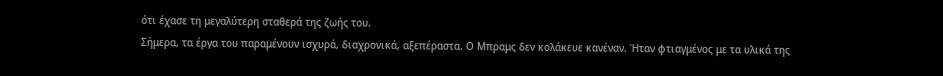ότι έχασε τη μεγαλύτερη σταθερά της ζωής του.
Σήμερα, τα έργα του παραμένουν ισχυρά, διαχρονικά, αξεπέραστα. Ο Μπραμς δεν κολάκευε κανέναν. Ήταν φτιαγμένος με τα υλικά της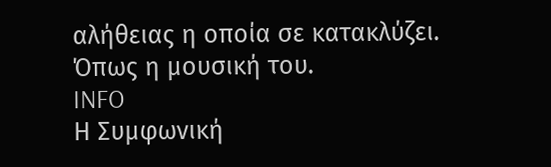αλήθειας η οποία σε κατακλύζει. Όπως η μουσική του.
INFO
Η Συμφωνική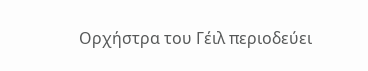Ορχήστρα του Γέιλ περιοδεύει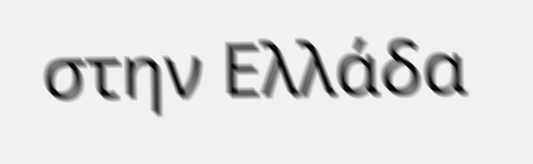στην Ελλάδα